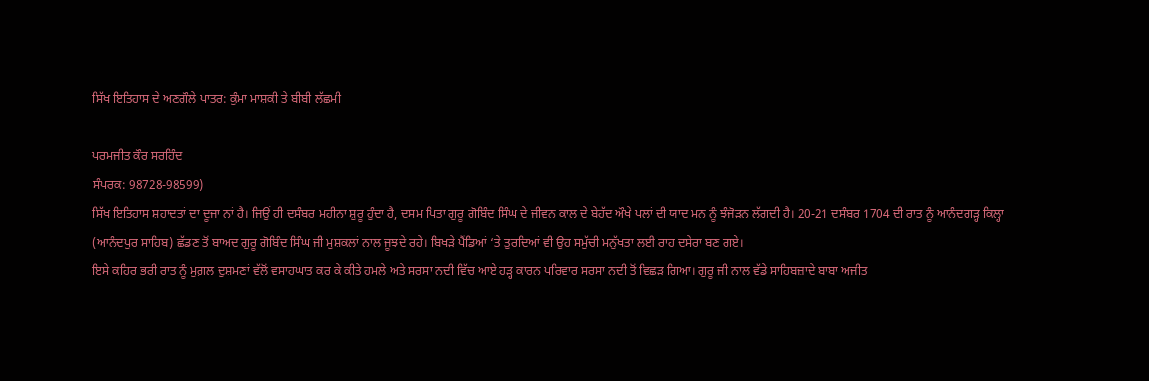ਸਿੱਖ ਇਤਿਹਾਸ ਦੇ ਅਣਗੌਲੇ ਪਾਤਰ: ਕੁੰਮਾ ਮਾਸ਼ਕੀ ਤੇ ਬੀਬੀ ਲੱਛਮੀ

ਪਰਮਜੀਤ ਕੌਰ ਸਰਹਿੰਦ
ਸੰਪਰਕ: 98728-98599)
ਸਿੱਖ ਇਤਿਹਾਸ ਸ਼ਹਾਦਤਾਂ ਦਾ ਦੂਜਾ ਨਾਂ ਹੈ। ਜਿਉਂ ਹੀ ਦਸੰਬਰ ਮਹੀਨਾ ਸ਼ੁਰੂ ਹੁੰਦਾ ਹੈ, ਦਸਮ ਪਿਤਾ ਗੁਰੂ ਗੋਬਿੰਦ ਸਿੰਘ ਦੇ ਜੀਵਨ ਕਾਲ ਦੇ ਬੇਹੱਦ ਔਖੇ ਪਲਾਂ ਦੀ ਯਾਦ ਮਨ ਨੂੰ ਝੰਜੋੜਨ ਲੱਗਦੀ ਹੈ। 20-21 ਦਸੰਬਰ 1704 ਦੀ ਰਾਤ ਨੂੰ ਆਨੰਦਗੜ੍ਹ ਕਿਲ੍ਹਾ (ਆਨੰਦਪੁਰ ਸਾਹਿਬ) ਛੱਡਣ ਤੋਂ ਬਾਅਦ ਗੁਰੂ ਗੋਬਿੰਦ ਸਿੰਘ ਜੀ ਮੁਸ਼ਕਲਾਂ ਨਾਲ ਜੂਝਦੇ ਰਹੇ। ਬਿਖੜੇ ਪੈਂਡਿਆਂ ‘ਤੇ ਤੁਰਦਿਆਂ ਵੀ ਉਹ ਸਮੁੱਚੀ ਮਨੁੱਖਤਾ ਲਈ ਰਾਹ ਦਸੇਰਾ ਬਣ ਗਏ।
ਇਸੇ ਕਹਿਰ ਭਰੀ ਰਾਤ ਨੂੰ ਮੁਗ਼ਲ ਦੁਸ਼ਮਣਾਂ ਵੱਲੋਂ ਵਸਾਹਘਾਤ ਕਰ ਕੇ ਕੀਤੇ ਹਮਲੇ ਅਤੇ ਸਰਸਾ ਨਦੀ ਵਿੱਚ ਆਏ ਹੜ੍ਹ ਕਾਰਨ ਪਰਿਵਾਰ ਸਰਸਾ ਨਦੀ ਤੋਂ ਵਿਛੜ ਗਿਆ। ਗੁਰੂ ਜੀ ਨਾਲ ਵੱਡੇ ਸਾਹਿਬਜ਼ਾਦੇ ਬਾਬਾ ਅਜੀਤ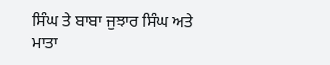ਸਿੰਘ ਤੇ ਬਾਬਾ ਜੁਝਾਰ ਸਿੰਘ ਅਤੇ ਮਾਤਾ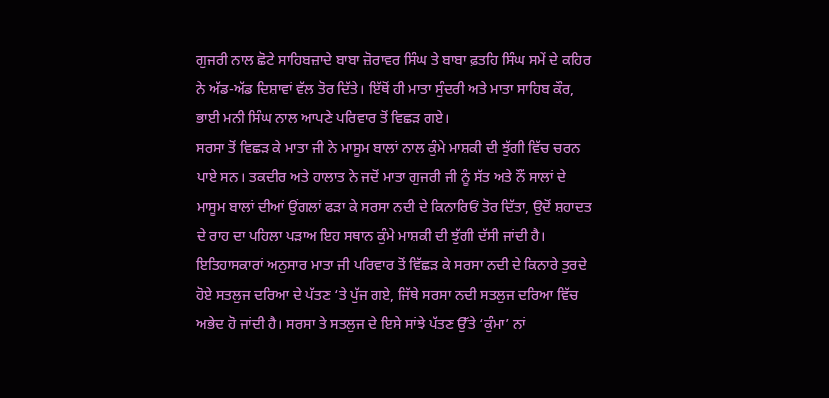ਗੁਜਰੀ ਨਾਲ ਛੋਟੇ ਸਾਹਿਬਜ਼ਾਦੇ ਬਾਬਾ ਜ਼ੋਰਾਵਰ ਸਿੰਘ ਤੇ ਬਾਬਾ ਫ਼ਤਹਿ ਸਿੰਘ ਸਮੇਂ ਦੇ ਕਹਿਰ ਨੇ ਅੱਡ-ਅੱਡ ਦਿਸ਼ਾਵਾਂ ਵੱਲ ਤੋਰ ਦਿੱਤੇ। ਇੱਥੋਂ ਹੀ ਮਾਤਾ ਸੁੰਦਰੀ ਅਤੇ ਮਾਤਾ ਸਾਹਿਬ ਕੌਰ, ਭਾਈ ਮਨੀ ਸਿੰਘ ਨਾਲ ਆਪਣੇ ਪਰਿਵਾਰ ਤੋਂ ਵਿਛੜ ਗਏ।
ਸਰਸਾ ਤੋਂ ਵਿਛੜ ਕੇ ਮਾਤਾ ਜੀ ਨੇ ਮਾਸੂਮ ਬਾਲਾਂ ਨਾਲ ਕੁੰਮੇ ਮਾਸ਼ਕੀ ਦੀ ਝੁੱਗੀ ਵਿੱਚ ਚਰਨ ਪਾਏ ਸਨ। ਤਕਦੀਰ ਅਤੇ ਹਾਲਾਤ ਨੇ ਜਦੋਂ ਮਾਤਾ ਗੁਜਰੀ ਜੀ ਨੂੰ ਸੱਤ ਅਤੇ ਨੌਂ ਸਾਲਾਂ ਦੇ ਮਾਸੂਮ ਬਾਲਾਂ ਦੀਆਂ ਉਂਗਲਾਂ ਫੜਾ ਕੇ ਸਰਸਾ ਨਦੀ ਦੇ ਕਿਨਾਰਿਓਂ ਤੋਰ ਦਿੱਤਾ, ਉਦੋਂ ਸ਼ਹਾਦਤ ਦੇ ਰਾਹ ਦਾ ਪਹਿਲਾ ਪੜਾਅ ਇਹ ਸਥਾਨ ਕੁੰਮੇ ਮਾਸ਼ਕੀ ਦੀ ਝੁੱਗੀ ਦੱਸੀ ਜਾਂਦੀ ਹੈ।
ਇਤਿਹਾਸਕਾਰਾਂ ਅਨੁਸਾਰ ਮਾਤਾ ਜੀ ਪਰਿਵਾਰ ਤੋਂ ਵਿੱਛੜ ਕੇ ਸਰਸਾ ਨਦੀ ਦੇ ਕਿਨਾਰੇ ਤੁਰਦੇ ਹੋਏ ਸਤਲੁਜ ਦਰਿਆ ਦੇ ਪੱਤਣ ‘ਤੇ ਪੁੱਜ ਗਏ, ਜਿੱਥੇ ਸਰਸਾ ਨਦੀ ਸਤਲੁਜ ਦਰਿਆ ਵਿੱਚ ਅਭੇਦ ਹੋ ਜਾਂਦੀ ਹੈ। ਸਰਸਾ ਤੇ ਸਤਲੁਜ ਦੇ ਇਸੇ ਸਾਂਝੇ ਪੱਤਣ ਉੱਤੇ ‘ਕੁੰਮਾ’ ਨਾਂ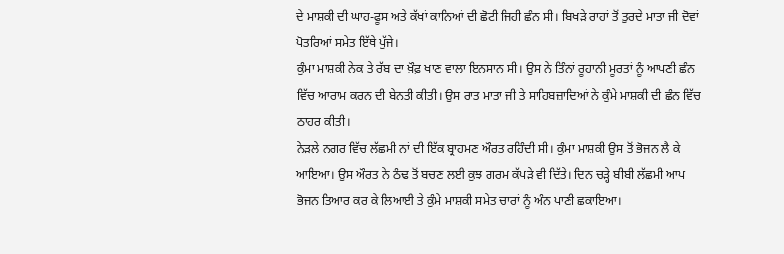ਦੇ ਮਾਸ਼ਕੀ ਦੀ ਘਾਹ-ਫੂਸ ਅਤੇ ਕੱਖਾਂ ਕਾਨਿਆਂ ਦੀ ਛੋਟੀ ਜਿਹੀ ਛੰਨ ਸੀ। ਬਿਖੜੇ ਰਾਹਾਂ ਤੋਂ ਤੁਰਦੇ ਮਾਤਾ ਜੀ ਦੋਵਾਂ ਪੋਤਰਿਆਂ ਸਮੇਤ ਇੱਥੇ ਪੁੱਜੇ।
ਕੁੰਮਾ ਮਾਸ਼ਕੀ ਨੇਕ ਤੇ ਰੱਬ ਦਾ ਖ਼ੌਫ਼ ਖਾਣ ਵਾਲਾ ਇਨਸਾਨ ਸੀ। ਉਸ ਨੇ ਤਿੰਨਾਂ ਰੂਹਾਨੀ ਮੂਰਤਾਂ ਨੂੰ ਆਪਣੀ ਛੰਨ ਵਿੱਚ ਆਰਾਮ ਕਰਨ ਦੀ ਬੇਨਤੀ ਕੀਤੀ। ਉਸ ਰਾਤ ਮਾਤਾ ਜੀ ਤੇ ਸਾਹਿਬਜ਼ਾਦਿਆਂ ਨੇ ਕੁੰਮੇ ਮਾਸ਼ਕੀ ਦੀ ਛੰਨ ਵਿੱਚ ਠਾਹਰ ਕੀਤੀ।
ਨੇੜਲੇ ਨਗਰ ਵਿੱਚ ਲੱਛਮੀ ਨਾਂ ਦੀ ਇੱਕ ਬ੍ਰਾਹਮਣ ਔਰਤ ਰਹਿੰਦੀ ਸੀ। ਕੁੰਮਾ ਮਾਸ਼ਕੀ ਉਸ ਤੋਂ ਭੋਜਨ ਲੈ ਕੇ ਆਇਆ। ਉਸ ਔਰਤ ਨੇ ਠੰਢ ਤੋਂ ਬਚਣ ਲਈ ਕੁਝ ਗਰਮ ਕੱਪੜੇ ਵੀ ਦਿੱਤੇ। ਦਿਨ ਚੜ੍ਹੇ ਬੀਬੀ ਲੱਛਮੀ ਆਪ ਭੋਜਨ ਤਿਆਰ ਕਰ ਕੇ ਲਿਆਈ ਤੇ ਕੁੰਮੇ ਮਾਸ਼ਕੀ ਸਮੇਤ ਚਾਰਾਂ ਨੂੰ ਅੰਨ ਪਾਣੀ ਛਕਾਇਆ।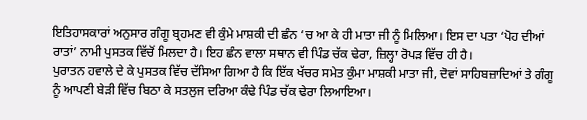ਇਤਿਹਾਸਕਾਰਾਂ ਅਨੁਸਾਰ ਗੰਗੂ ਬ੍ਰਹਮਣ ਵੀ ਕੁੰਮੇ ਮਾਸ਼ਕੀ ਦੀ ਛੰਨ ‘ਚ ਆ ਕੇ ਹੀ ਮਾਤਾ ਜੀ ਨੂੰ ਮਿਲਿਆ। ਇਸ ਦਾ ਪਤਾ ‘ਪੋਹ ਦੀਆਂ ਰਾਤਾਂ’ ਨਾਮੀ ਪੁਸਤਕ ਵਿੱਚੋਂ ਮਿਲਦਾ ਹੈ। ਇਹ ਛੰਨ ਵਾਲਾ ਸਥਾਨ ਵੀ ਪਿੰਡ ਚੱਕ ਢੇਰਾ, ਜ਼ਿਲ੍ਹਾ ਰੋਪੜ ਵਿੱਚ ਹੀ ਹੈ।
ਪੁਰਾਤਨ ਹਵਾਲੇ ਦੇ ਕੇ ਪੁਸਤਕ ਵਿੱਚ ਦੱਸਿਆ ਗਿਆ ਹੈ ਕਿ ਇੱਕ ਖੱਚਰ ਸਮੇਤ ਕੁੰਮਾ ਮਾਸ਼ਕੀ ਮਾਤਾ ਜੀ, ਦੋਵਾਂ ਸਾਹਿਬਜ਼ਾਦਿਆਂ ਤੇ ਗੰਗੂ ਨੂੰ ਆਪਣੀ ਬੇੜੀ ਵਿੱਚ ਬਿਠਾ ਕੇ ਸਤਲੁਜ ਦਰਿਆ ਕੰਢੇ ਪਿੰਡ ਚੱਕ ਢੇਰਾ ਲਿਆਇਆ।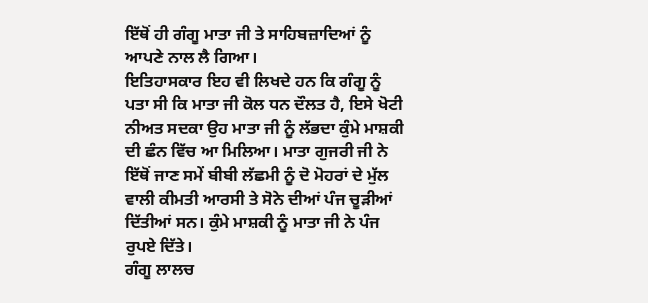ਇੱਥੋਂ ਹੀ ਗੰਗੂ ਮਾਤਾ ਜੀ ਤੇ ਸਾਹਿਬਜ਼ਾਦਿਆਂ ਨੂੰ ਆਪਣੇ ਨਾਲ ਲੈ ਗਿਆ।
ਇਤਿਹਾਸਕਾਰ ਇਹ ਵੀ ਲਿਖਦੇ ਹਨ ਕਿ ਗੰਗੂ ਨੂੰ ਪਤਾ ਸੀ ਕਿ ਮਾਤਾ ਜੀ ਕੋਲ ਧਨ ਦੌਲਤ ਹੈ, ਇਸੇ ਖੋਟੀ ਨੀਅਤ ਸਦਕਾ ਉਹ ਮਾਤਾ ਜੀ ਨੂੰ ਲੱਭਦਾ ਕੁੰਮੇ ਮਾਸ਼ਕੀ ਦੀ ਛੰਨ ਵਿੱਚ ਆ ਮਿਲਿਆ। ਮਾਤਾ ਗੁਜਰੀ ਜੀ ਨੇ ਇੱਥੋਂ ਜਾਣ ਸਮੇਂ ਬੀਬੀ ਲੱਛਮੀ ਨੂੰ ਦੋ ਮੋਹਰਾਂ ਦੇ ਮੁੱਲ ਵਾਲੀ ਕੀਮਤੀ ਆਰਸੀ ਤੇ ਸੋਨੇ ਦੀਆਂ ਪੰਜ ਚੂੜੀਆਂ ਦਿੱਤੀਆਂ ਸਨ। ਕੁੰਮੇ ਮਾਸ਼ਕੀ ਨੂੰ ਮਾਤਾ ਜੀ ਨੇ ਪੰਜ ਰੁਪਏ ਦਿੱਤੇ।
ਗੰਗੂ ਲਾਲਚ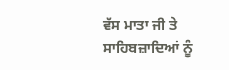ਵੱਸ ਮਾਤਾ ਜੀ ਤੇ ਸਾਹਿਬਜ਼ਾਦਿਆਂ ਨੂੰ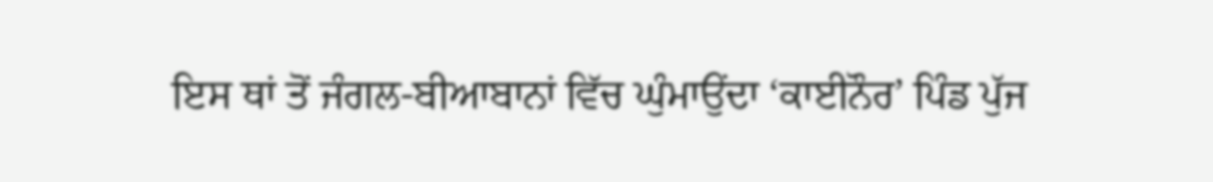ਇਸ ਥਾਂ ਤੋਂ ਜੰਗਲ-ਬੀਆਬਾਨਾਂ ਵਿੱਚ ਘੁੰਮਾਉਂਦਾ ‘ਕਾਈਨੌਰ’ ਪਿੰਡ ਪੁੱਜ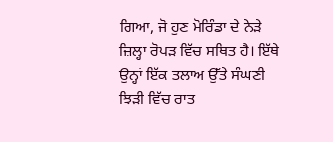ਗਿਆ, ਜੋ ਹੁਣ ਮੋਰਿੰਡਾ ਦੇ ਨੇੜੇ ਜ਼ਿਲ੍ਹਾ ਰੋਪੜ ਵਿੱਚ ਸਥਿਤ ਹੈ। ਇੱਥੇ ਉਨ੍ਹਾਂ ਇੱਕ ਤਲਾਅ ਉੱਤੇ ਸੰਘਣੀ ਝਿੜੀ ਵਿੱਚ ਰਾਤ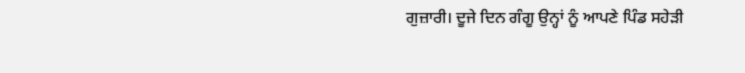ਗੁਜ਼ਾਰੀ। ਦੂਜੇ ਦਿਨ ਗੰਗੂ ਉਨ੍ਹਾਂ ਨੂੰ ਆਪਣੇ ਪਿੰਡ ਸਹੇੜੀ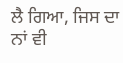ਲੈ ਗਿਆ, ਜਿਸ ਦਾ ਨਾਂ ਵੀ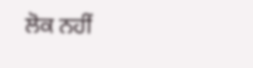ਲੋਕ ਨਹੀਂ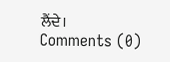ਲੈਂਦੇ।
Comments (0)